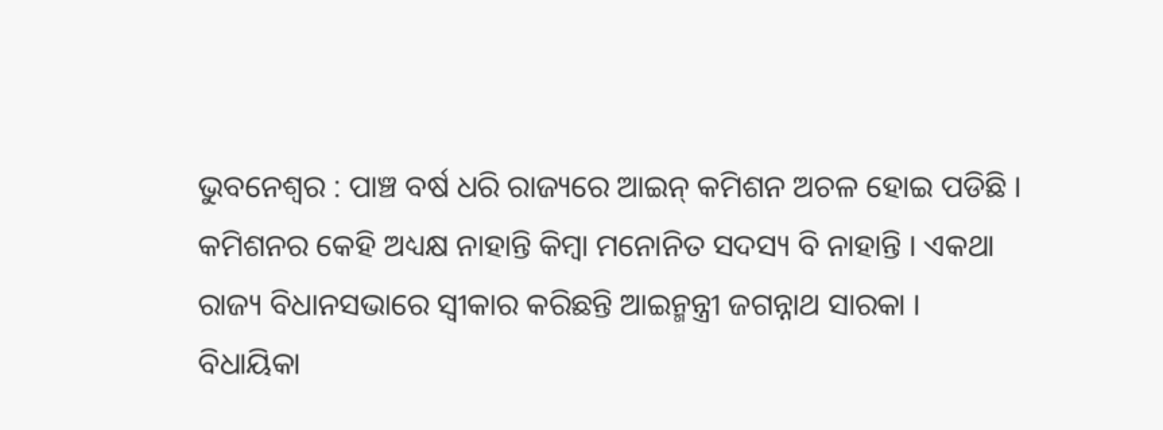ଭୁବନେଶ୍ୱର : ପାଞ୍ଚ ବର୍ଷ ଧରି ରାଜ୍ୟରେ ଆଇନ୍ କମିଶନ ଅଚଳ ହୋଇ ପଡିଛି । କମିଶନର କେହି ଅଧ୍ୟକ୍ଷ ନାହାନ୍ତି କିମ୍ବା ମନୋନିତ ସଦସ୍ୟ ବି ନାହାନ୍ତି । ଏକଥା ରାଜ୍ୟ ବିଧାନସଭାରେ ସ୍ୱୀକାର କରିଛନ୍ତି ଆଇନ୍ମନ୍ତ୍ରୀ ଜଗନ୍ନାଥ ସାରକା ।
ବିଧାୟିକା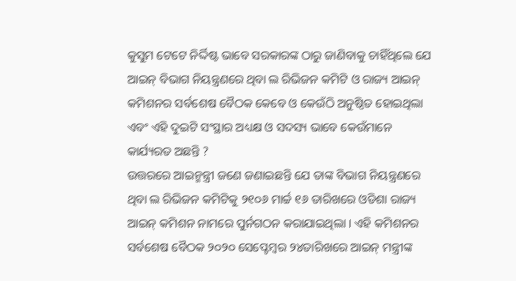କୁସୁମ ଟେଟେ ନିର୍ଦ୍ଦିଷ୍ଟ ଭାବେ ସରକାରଙ୍କ ଠାରୁ ଜାଣିବାକୁ ଚାହିଁଥିଲେ ଯେ ଆଇନ୍ ବିଭାଗ ନିୟନ୍ତ୍ରଣରେ ଥିବା ଲ ରିଭିଜନ କମିଟି ଓ ରାଜ୍ୟ ଆଇନ୍ କମିଶନର ସର୍ବଶେଷ ବୈଠକ କେବେ ଓ କେଉଁଠି ଅନୁଷ୍ଠିତ ହୋଇଥିଲା ଏବଂ ଏହି ଦୁଇଟି ସଂସ୍ଥାର ଅଧ୍ୟକ୍ଷ ଓ ସଦସ୍ୟ ଭାବେ କେଉଁମାନେ କାର୍ଯ୍ୟରତ ଅଛନ୍ତି ?
ଉତ୍ତରରେ ଆଇନ୍ମନ୍ତ୍ରୀ ଜଣେ ଜଣାଇଛନ୍ତି ଯେ ତାଙ୍କ ବିଭାଗ ନିୟନ୍ତ୍ରଣରେ ଥିବା ଲ ରିଭିଜନ କମିଟିକୁ ୨୧୦୬ ମାର୍ଚ୍ଚ ୧୬ ତାରିଖରେ ଓଡିଶା ରାଜ୍ୟ ଆଇନ୍ କମିଶନ ନାମରେ ପୁର୍ନଗଠନ କରାଯାଇଥିଲା । ଏହି କମିଶନର ସର୍ବଶେଷ ବୈଠକ ୨୦୨୦ ସେପ୍ଟେମ୍ବର ୨୪ତାରିଖରେ ଆଇନ୍ ମନ୍ତ୍ରୀଙ୍କ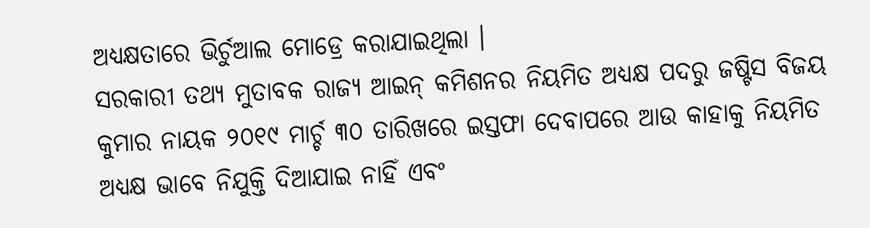ଅଧ୍ୟକ୍ଷତାରେ ଭିର୍ଚୁଆଲ ମୋଡ୍ରେ କରାଯାଇଥିଲା ।
ସରକାରୀ ତଥ୍ୟ ମୁତାବକ ରାଜ୍ୟ ଆଇନ୍ କମିଶନର ନିୟମିତ ଅଧ୍ୟକ୍ଷ ପଦରୁ ଜଷ୍ଟିସ ବିଜୟ କୁମାର ନାୟକ ୨୦୧୯ ମାର୍ଚ୍ଚ ୩୦ ତାରିଖରେ ଇସ୍ତଫା ଦେବାପରେ ଆଉ କାହାକୁ ନିୟମିତ ଅଧ୍ୟକ୍ଷ ଭାବେ ନିଯୁକ୍ତି ଦିଆଯାଇ ନାହିଁ ଏବଂ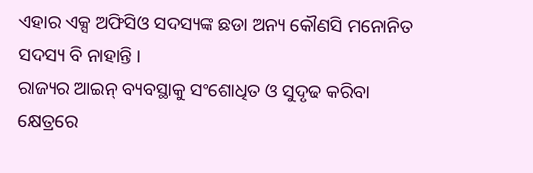ଏହାର ଏକ୍ସ ଅଫିସିଓ ସଦସ୍ୟଙ୍କ ଛଡା ଅନ୍ୟ କୌଣସି ମନୋନିତ ସଦସ୍ୟ ବି ନାହାନ୍ତି ।
ରାଜ୍ୟର ଆଇନ୍ ବ୍ୟବସ୍ଥାକୁ ସଂଶୋଧିତ ଓ ସୁଦୃଢ କରିବା କ୍ଷେତ୍ରରେ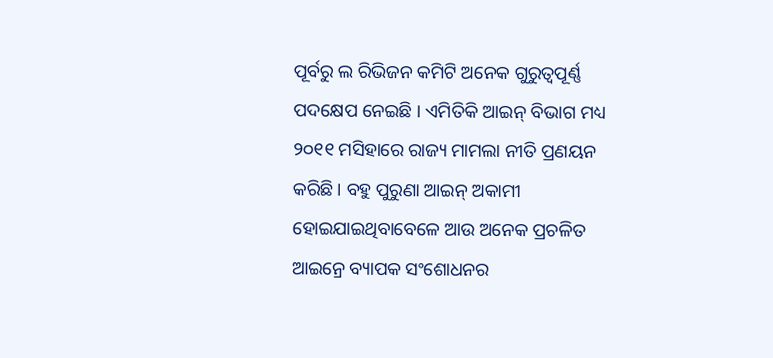ପୂର୍ବରୁ ଲ ରିଭିଜନ କମିଟି ଅନେକ ଗୁରୁତ୍ୱପୂର୍ଣ୍ଣ ପଦକ୍ଷେପ ନେଇଛି । ଏମିତିକି ଆଇନ୍ ବିଭାଗ ମଧ୍ୟ ୨୦୧୧ ମସିହାରେ ରାଜ୍ୟ ମାମଲା ନୀତି ପ୍ରଣୟନ କରିଛି । ବହୁ ପୁରୁଣା ଆଇନ୍ ଅକାମୀ ହୋଇଯାଇଥିବାବେଳେ ଆଉ ଅନେକ ପ୍ରଚଳିତ ଆଇନ୍ରେ ବ୍ୟାପକ ସଂଶୋଧନର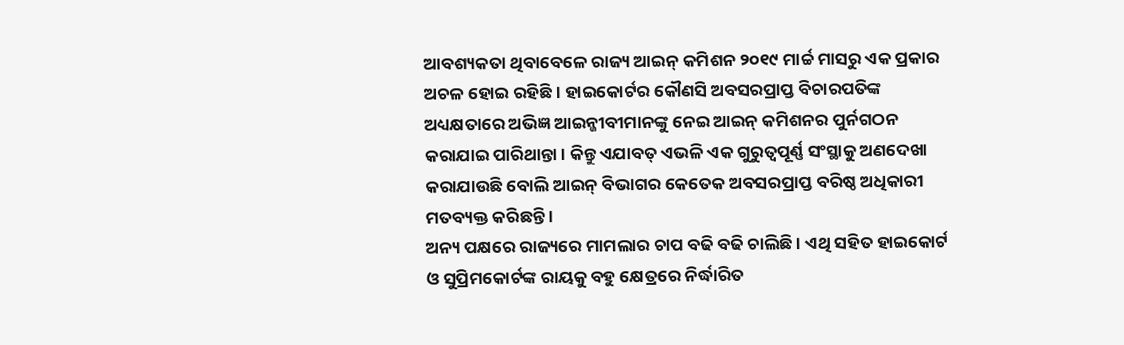ଆବଶ୍ୟକତା ଥିବାବେଳେ ରାଜ୍ୟ ଆଇନ୍ କମିଶନ ୨୦୧୯ ମାର୍ଚ୍ଚ ମାସରୁ ଏକ ପ୍ରକାର ଅଚଳ ହୋଇ ରହିଛି । ହାଇକୋର୍ଟର କୌଣସି ଅବସରପ୍ରାପ୍ତ ବିଚାରପତିଙ୍କ ଅଧ୍ୟକ୍ଷତାରେ ଅଭିଜ୍ଞ ଆଇନ୍ଜୀବୀମାନଙ୍କୁ ନେଇ ଆଇନ୍ କମିଶନର ପୁର୍ନଗଠନ କରାଯାଇ ପାରିଥାନ୍ତା । କିନ୍ତୁ ଏଯାବତ୍ ଏଭଳି ଏକ ଗୁରୁତ୍ୱପୂର୍ଣ୍ଣ ସଂସ୍ଥାକୁ ଅଣଦେଖା କରାଯାଉଛି ବୋଲି ଆଇନ୍ ବିଭାଗର କେତେକ ଅବସରପ୍ରାପ୍ତ ବରିଷ୍ଠ ଅଧିକାରୀ ମତବ୍ୟକ୍ତ କରିଛନ୍ତି ।
ଅନ୍ୟ ପକ୍ଷରେ ରାଜ୍ୟରେ ମାମଲାର ଚାପ ବଢି ବଢି ଚାଲିଛି । ଏଥି ସହିତ ହାଇକୋର୍ଟ ଓ ସୁପ୍ରିମକୋର୍ଟଙ୍କ ରାୟକୁ ବହୁ କ୍ଷେତ୍ରରେ ନିର୍ଦ୍ଧାରିତ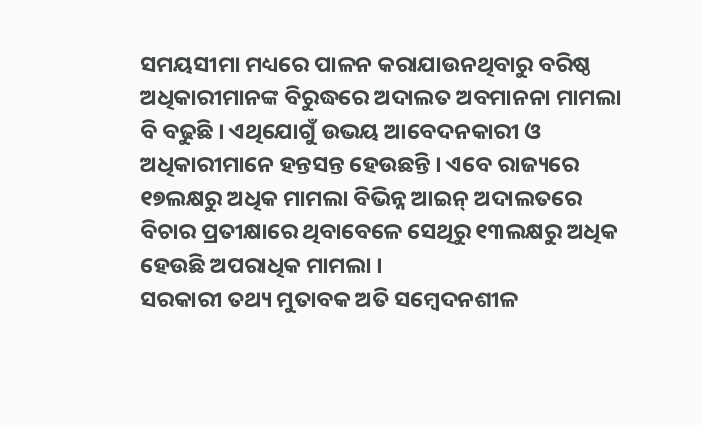ସମୟସୀମା ମଧ୍ୟରେ ପାଳନ କରାଯାଉନଥିବାରୁ ବରିଷ୍ଠ ଅଧିକାରୀମାନଙ୍କ ବିରୁଦ୍ଧରେ ଅଦାଲତ ଅବମାନନା ମାମଲା ବି ବଢୁଛି । ଏଥିଯୋଗୁଁ ଉଭୟ ଆବେଦନକାରୀ ଓ ଅଧିକାରୀମାନେ ହନ୍ତସନ୍ତ ହେଉଛନ୍ତି । ଏବେ ରାଜ୍ୟରେ ୧୭ଲକ୍ଷରୁ ଅଧିକ ମାମଲା ବିଭିନ୍ନ ଆଇନ୍ ଅଦାଲତରେ ବିଚାର ପ୍ରତୀକ୍ଷାରେ ଥିବାବେଳେ ସେଥିରୁ ୧୩ଲକ୍ଷରୁ ଅଧିକ ହେଉଛି ଅପରାଧିକ ମାମଲା ।
ସରକାରୀ ତଥ୍ୟ ମୁତାବକ ଅତି ସମ୍ବେଦନଶୀଳ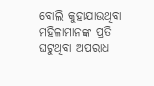ବୋଲି କୁହାଯାଉଥିବା ମହିଳାମାନଙ୍କ ପ୍ରତି ଘଟୁଥିବା ଅପରାଧ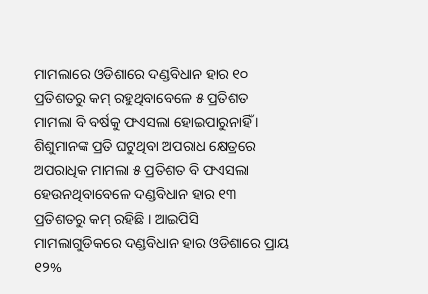ମାମଲାରେ ଓଡିଶାରେ ଦଣ୍ଡବିଧାନ ହାର ୧୦ ପ୍ରତିଶତରୁ କମ୍ ରହୁଥିବାବେଳେ ୫ ପ୍ରତିଶତ ମାମଲା ବି ବର୍ଷକୁ ଫଏସଲା ହୋଇପାରୁନାହିଁ । ଶିଶୁମାନଙ୍କ ପ୍ରତି ଘଟୁଥିବା ଅପରାଧ କ୍ଷେତ୍ରରେ ଅପରାଧିକ ମାମଲା ୫ ପ୍ରତିଶତ ବି ଫଏସଲା ହେଉନଥିବାବେଳେ ଦଣ୍ଡବିଧାନ ହାର ୧୩ ପ୍ରତିଶତରୁ କମ୍ ରହିଛି । ଆଇପିସି ମାମଲାଗୁଡିକରେ ଦଣ୍ଡବିଧାନ ହାର ଓଡିଶାରେ ପ୍ରାୟ ୧୨%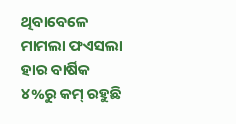ଥିବାବେଳେ ମାମଲା ଫଏସଲା ହାର ବାର୍ଷିକ ୪%ରୁ କମ୍ ରହୁଛି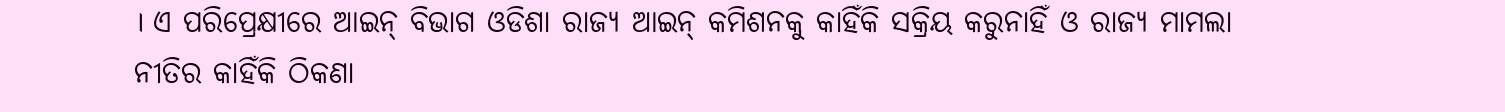। ଏ ପରିପ୍ରେକ୍ଷୀରେ ଆଇନ୍ ବିଭାଗ ଓଡିଶା ରାଜ୍ୟ ଆଇନ୍ କମିଶନକୁ କାହିଁକି ସକ୍ରିୟ କରୁନାହିଁ ଓ ରାଜ୍ୟ ମାମଲା ନୀତିର କାହିଁକି ଠିକଣା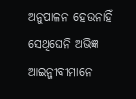ଅନୁପାଳନ ହେଉନାହିଁ ସେଥିଘେନି ଅଭିଜ୍ଞ ଆଇନ୍ଜୀବୀମାନେ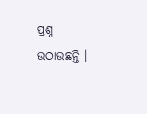ପ୍ରଶ୍ନ ଉଠାଉଛନ୍ତି ।